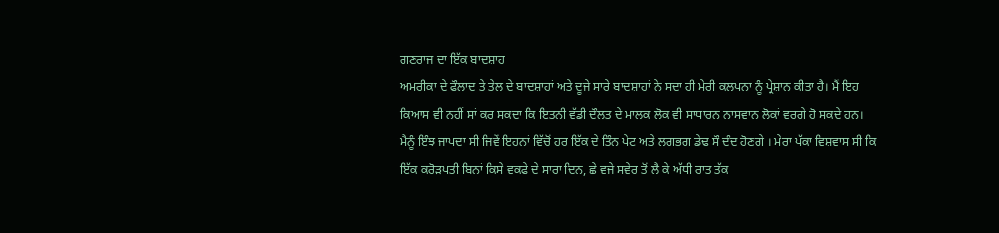ਗਣਰਾਜ ਦਾ ਇੱਕ ਬਾਦਸ਼ਾਹ
ਅਮਰੀਕਾ ਦੇ ਫੌਲਾਦ ਤੇ ਤੇਲ ਦੇ ਬਾਦਸ਼ਾਹਾਂ ਅਤੇ ਦੂਜੇ ਸਾਰੇ ਬਾਦਸ਼ਾਹਾਂ ਨੇ ਸਦਾ ਹੀ ਮੇਰੀ ਕਲਪਨਾ ਨੂੰ ਪ੍ਰੇਸ਼ਾਨ ਕੀਤਾ ਹੈ। ਮੈਂ ਇਹ ਕਿਆਸ ਵੀ ਨਹੀਂ ਸਾਂ ਕਰ ਸਕਦਾ ਕਿ ਇਤਨੀ ਵੱਡੀ ਦੌਲਤ ਦੇ ਮਾਲਕ ਲੋਕ ਵੀ ਸਾਧਾਰਨ ਨਾਸਵਾਨ ਲੋਕਾਂ ਵਰਗੇ ਹੋ ਸਕਦੇ ਹਨ।
ਮੈਨੂੰ ਇੰਝ ਜਾਪਦਾ ਸੀ ਜਿਵੇਂ ਇਹਨਾਂ ਵਿੱਚੋਂ ਹਰ ਇੱਕ ਦੇ ਤਿੰਨ ਪੇਟ ਅਤੇ ਲਗਭਗ ਡੇਢ ਸੌ ਦੰਦ ਹੋਣਗੇ । ਮੇਰਾ ਪੱਕਾ ਵਿਸ਼ਵਾਸ ਸੀ ਕਿ ਇੱਕ ਕਰੋੜਪਤੀ ਬਿਨਾਂ ਕਿਸੇ ਵਕਫੇ ਦੇ ਸਾਰਾ ਦਿਨ, ਛੇ ਵਜੇ ਸਵੇਰ ਤੋਂ ਲੈ ਕੇ ਅੱਧੀ ਰਾਤ ਤੱਕ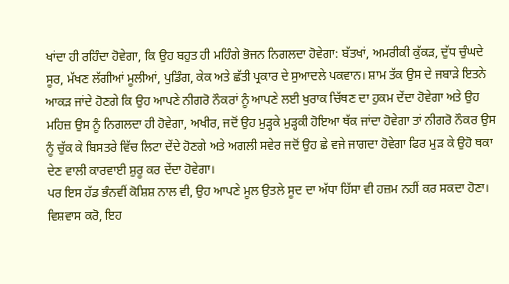ਖਾਂਦਾ ਹੀ ਰਹਿੰਦਾ ਹੋਵੇਗਾ, ਕਿ ਉਹ ਬਹੁਤ ਹੀ ਮਹਿੰਗੇ ਭੋਜਨ ਨਿਗਲਦਾ ਹੋਵੇਗਾ: ਬੱਤਖਾਂ, ਅਮਰੀਕੀ ਕੁੱਕੜ, ਦੁੱਧ ਚੁੰਘਦੇ ਸੂਰ, ਮੱਖਣ ਲੱਗੀਆਂ ਮੂਲੀਆਂ, ਪੁਡਿੰਗ, ਕੇਕ ਅਤੇ ਛੱਤੀ ਪ੍ਰਕਾਰ ਦੇ ਸੁਆਦਲੇ ਪਕਵਾਨ। ਸ਼ਾਮ ਤੱਕ ਉਸ ਦੇ ਜਬਾੜੇ ਇਤਨੇ ਆਕੜ ਜਾਂਦੇ ਹੋਣਗੇ ਕਿ ਉਹ ਆਪਣੇ ਨੀਗਰੋ ਨੌਕਰਾਂ ਨੂੰ ਆਪਣੇ ਲਈ ਖੁਰਾਕ ਚਿੱਥਣ ਦਾ ਹੁਕਮ ਦੇਂਦਾ ਹੋਵੇਗਾ ਅਤੇ ਉਹ ਮਹਿਜ਼ ਉਸ ਨੂੰ ਨਿਗਲਦਾ ਹੀ ਹੋਵੇਗਾ, ਅਖੀਰ, ਜਦੋਂ ਉਹ ਮੁੜ੍ਹਕੇ ਮੁੜ੍ਹਕੀ ਹੋਇਆ ਥੱਕ ਜਾਂਦਾ ਹੋਵੇਗਾ ਤਾਂ ਨੀਗਰੋ ਨੌਕਰ ਉਸ ਨੂੰ ਚੁੱਕ ਕੇ ਬਿਸਤਰੇ ਵਿੱਚ ਲਿਟਾ ਦੇਂਦੇ ਹੋਣਗੇ ਅਤੇ ਅਗਲੀ ਸਵੇਰ ਜਦੋਂ ਉਹ ਛੇ ਵਜੇ ਜਾਗਦਾ ਹੋਵੇਗਾ ਫਿਰ ਮੁੜ ਕੇ ਉਹੋ ਥਕਾ ਦੇਣ ਵਾਲੀ ਕਾਰਵਾਈ ਸ਼ੁਰੂ ਕਰ ਦੇਂਦਾ ਹੋਵੇਗਾ।
ਪਰ ਇਸ ਹੱਡ ਭੰਨਵੀਂ ਕੋਸ਼ਿਸ਼ ਨਾਲ ਵੀ, ਉਹ ਆਪਣੇ ਮੂਲ ਉਤਲੇ ਸੂਦ ਦਾ ਅੱਧਾ ਹਿੱਸਾ ਵੀ ਹਜ਼ਮ ਨਹੀਂ ਕਰ ਸਕਦਾ ਹੋਣਾ।
ਵਿਸ਼ਵਾਸ ਕਰੋ, ਇਹ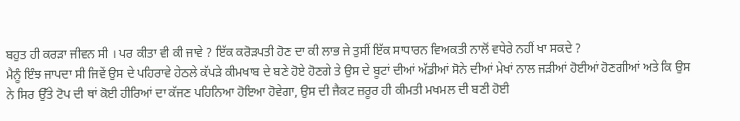ਬਹੁਤ ਹੀ ਕਰੜਾ ਜੀਵਨ ਸੀ । ਪਰ ਕੀਤਾ ਵੀ ਕੀ ਜਾਵੇ ? ਇੱਕ ਕਰੋੜਪਤੀ ਹੋਣ ਦਾ ਕੀ ਲਾਭ ਜੇ ਤੁਸੀਂ ਇੱਕ ਸਾਧਾਰਨ ਵਿਅਕਤੀ ਨਾਲੋਂ ਵਧੇਰੇ ਨਹੀਂ ਖਾ ਸਕਦੇ ?
ਮੈਨੂੰ ਇੰਝ ਜਾਪਦਾ ਸੀ ਜਿਵੇਂ ਉਸ ਦੇ ਪਹਿਰਾਵੇ ਹੇਠਲੇ ਕੱਪੜੇ ਕੀਮਖਾਬ ਦੇ ਬਣੇ ਹੋਏ ਹੋਣਗੇ ਤੇ ਉਸ ਦੇ ਬੂਟਾਂ ਦੀਆਂ ਅੱਡੀਆਂ ਸੋਨੇ ਦੀਆਂ ਮੇਖਾਂ ਨਾਲ ਜੜੀਆਂ ਹੋਈਆਂ ਹੋਣਗੀਆਂ ਅਤੇ ਕਿ ਉਸ ਨੇ ਸਿਰ ਉੱਤੇ ਟੋਪ ਦੀ ਥਾਂ ਕੋਈ ਹੀਰਿਆਂ ਦਾ ਕੱਜਣ ਪਹਿਨਿਆ ਹੋਇਆ ਹੋਵੇਗਾ, ਉਸ ਦੀ ਜੈਕਟ ਜ਼ਰੂਰ ਹੀ ਕੀਮਤੀ ਮਖਮਲ ਦੀ ਬਣੀ ਹੋਈ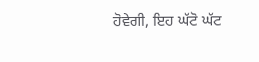ਹੋਵੇਗੀ, ਇਹ ਘੱਟੋ ਘੱਟ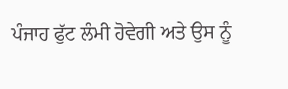ਪੰਜਾਹ ਫੁੱਟ ਲੰਮੀ ਹੋਵੇਗੀ ਅਤੇ ਉਸ ਨੂੰ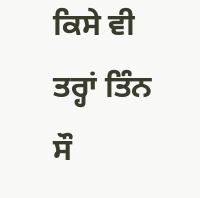ਕਿਸੇ ਵੀ ਤਰ੍ਹਾਂ ਤਿੰਨ ਸੌ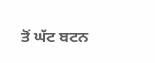ਤੋਂ ਘੱਟ ਬਟਨ